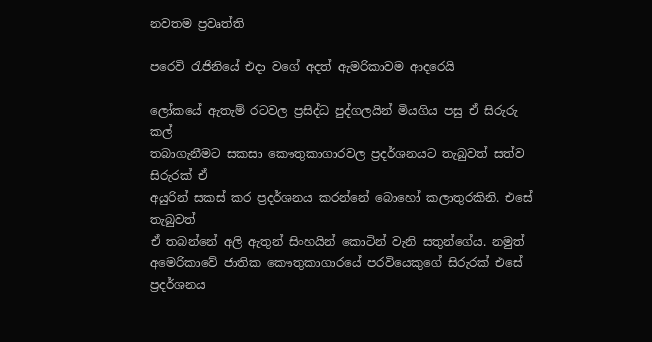නවතම ප්‍රවෘත්ති

පරෙවි රැජිනියේ එදා වගේ අදත් ඇමරිකාවම ආදරෙයි

ලෝකයේ ඇතැම් රටවල ප්‍රසිද්ධ පුද්ගලයින් මියගිය පසු ඒ සිරුරු කල්
තබාගැනීමට සකසා කෞතුකාගාරවල ප්‍රදර්ශනයට තැබුවත් සත්ව සිරුරක් ඒ
අයුරින් සකස් කර ප්‍රදර්ශනය කරන්නේ බොහෝ කලාතුරකිනි. එසේ තැබුවත්
ඒ තබන්නේ අලි ඇතුන් සිංහයින් කොටින් වැනි සතුන්ගේය. නමුත්
අමෙරිකාවේ ජාතික කෞතුකාගාරයේ පරවියෙකුගේ සිරුරක් එසේ ප්‍රදර්ශනය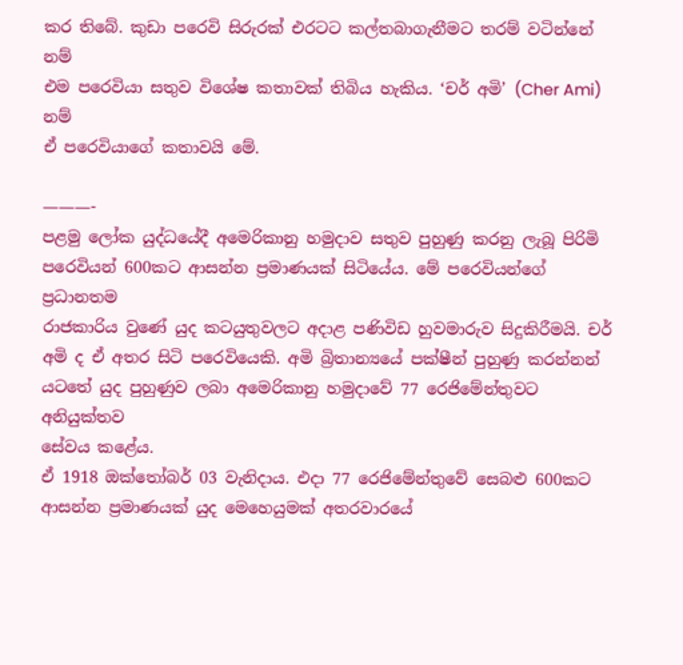කර තිබේ. කුඩා පරෙවි සිරුරක් එරටට කල්තබාගැනීමට තරම් වටින්නේ නම්
එම පරෙවියා සතුව විශේෂ කතාවක් තිබිය හැකිය. ‘චර් අමි’ (Cher Ami) නම්
ඒ පරෙවියාගේ කතාවයි මේ.

———-
පළමු ලෝක යුද්ධයේදී අමෙරිකානු හමුදාව සතුව පුහුණු කරනු ලැබූ පිරිමි
පරෙවියන් 600කට ආසන්න ප්‍රමාණයක් සිටියේය. මේ පරෙවියන්ගේ ප්‍රධානතම
රාජකාරිය වුණේ යුද කටයුතුවලට අදාළ පණිවිඩ හුවමාරුව සිදුකිරීමයි. චර්
අමි ද ඒ අතර සිටි පරෙවියෙකි. අමි බ්‍රිතාන්‍යයේ පක්ෂීන් පුහුණු කරන්නන්
යටතේ යුද පුහුණුව ලබා අමෙරිකානු හමුදාවේ 77 රෙජිමේන්තුවට අනියුක්තව
සේවය කළේය.
ඒ 1918 ඔක්තෝබර් 03 වැනිදාය. එදා 77 රෙජිමේන්තුවේ සෙබළු 600කට
ආසන්න ප්‍රමාණයක් යුද මෙහෙයුමක් අතරවාරයේ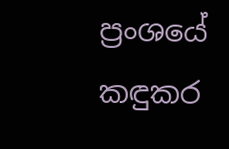ප්‍රංශයේ කඳුකර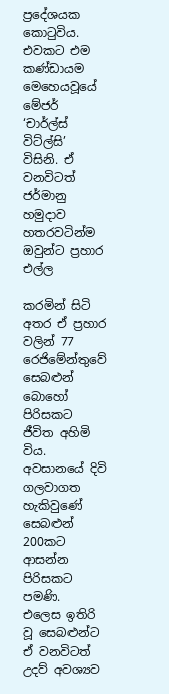ප්‍රදේශයක
කොටුවිය. එවකට එම කණ්ඩායම මෙහෙයවූයේ මේජර් ‘චාර්ල්ස් විට්ල්සි’
විසිනි. ඒ වනවිටත් ජර්මානු හමුදාව හතරවටින්ම ඔවුන්ට ප්‍රහාර එල්ල

කරමින් සිටි අතර ඒ ප්‍රහාර වලින් 77 රෙජිමේන්තුවේ සෙබළුන් බොහෝ
පිරිසකට ජීවිත අහිමි විය. අවසානයේ දිවි ගලවාගත හැකිවුණේ සෙබළුන්
200කට ආසන්න පිරිසකට පමණි.
එලෙස ඉතිරි වූ සෙබළුන්ට ඒ වනවිටත් උදව් අවශ්‍යව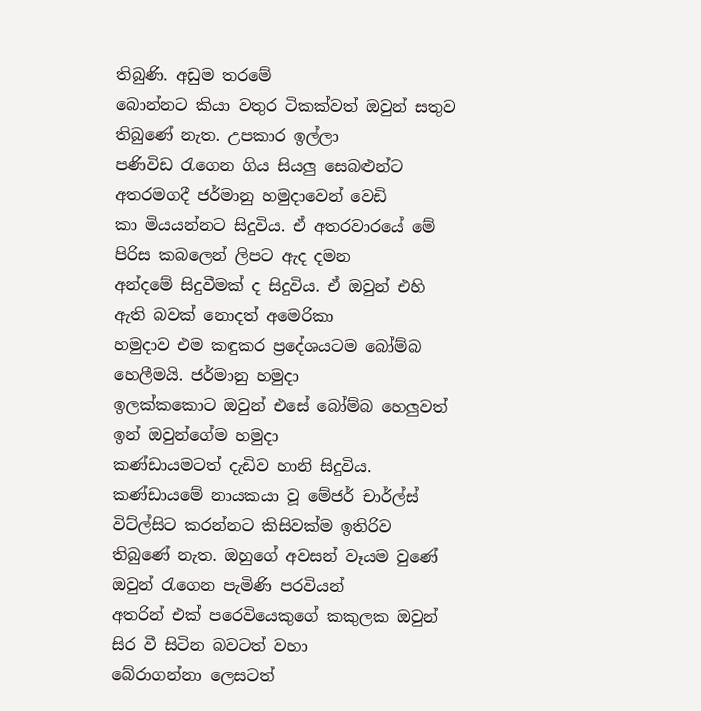තිබුණි. අඩුම තරමේ
බොන්නට කියා වතුර ටිකක්වත් ඔවුන් සතුව තිබුණේ නැත. උපකාර ඉල්ලා
පණිවිඩ රැගෙන ගිය සියලු සෙබළුන්ට අතරමගදී ජර්මානු හමුදාවෙන් වෙඩි
කා මියයන්නට සිදුවිය. ඒ අතරවාරයේ මේ පිරිස කබලෙන් ලිපට ඇද දමන
අන්දමේ සිදුවීමක් ද සිදුවිය. ඒ ඔවුන් එහි ඇති බවක් නොදත් අමෙරිකා
හමුදාව එම කඳුකර ප්‍රදේශයටම බෝම්බ හෙලීමයි. ජර්මානු හමුදා
ඉලක්කකොට ඔවුන් එසේ බෝම්බ හෙලුවත් ඉන් ඔවුන්ගේම හමුදා
කණ්ඩායමටත් දැඩිව හානි සිදුවිය.
කණ්ඩායමේ නායකයා වූ මේජර් චාර්ල්ස් විට්ල්සිට කරන්නට කිසිවක්ම ඉතිරිව
තිබුණේ නැත. ඔහුගේ අවසන් වෑයම වුණේ ඔවුන් රැගෙන පැමිණි පරවියන්
අතරින් එක් පරෙවියෙකුගේ කකුලක ඔවුන් සිර වී සිටින බවටත් වහා
බේරාගන්නා ලෙසටත්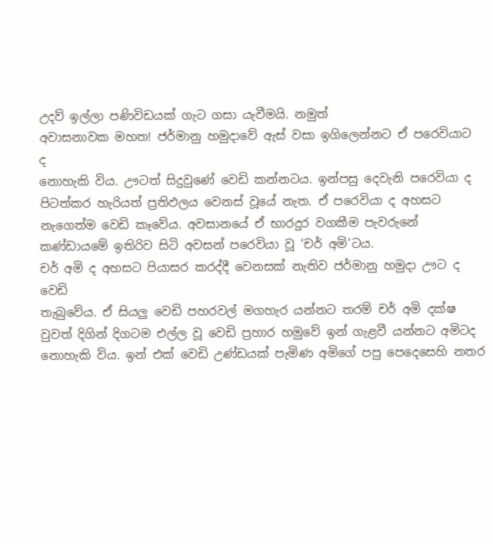උදව් ඉල්ලා පණිවිඩයක් ගැට ගසා යැවීමයි. නමුත්
අවාසනාවක මහත! ජර්මානු හමුදාවේ ඇස් වසා ඉගිලෙන්නට ඒ පරෙවියාට ද
නොහැකි විය. ඌටත් සිදුවුණේ වෙඩි කන්නටය. ඉන්පසු දෙවැනි පරෙවියා ද
පිටත්කර හැරියත් ප්‍රතිඵලය වෙනස් වූයේ නැත. ඒ පරෙවියා ද අහසට
නැගෙත්ම වෙඩි කෑවේය. අවසානයේ ඒ භාරදුර වගකීම පැවරුනේ
කණ්ඩායමේ ඉතිරිව සිටි අවසන් පරෙවියා වූ ‘චර් අමි’ටය.
චර් අමි ද අහසට පියාසර කරද්දී වෙනසක් නැතිව ජර්මානු හමුදා ඌට ද වෙඩි
තැබුවේය. ඒ සියලු වෙඩි පහරවල් මගහැර යන්නට තරම් චර් අමි දක්ෂ
වුවත් දිගින් දිගටම එල්ල වූ වෙඩි ප්‍රහාර හමුවේ ඉන් ගැළවී යන්නට අමිටද
නොහැකි විය. ඉන් එක් වෙඩි උණ්ඩයක් පැමිණ අමිගේ පපු පෙදෙසෙහි නතර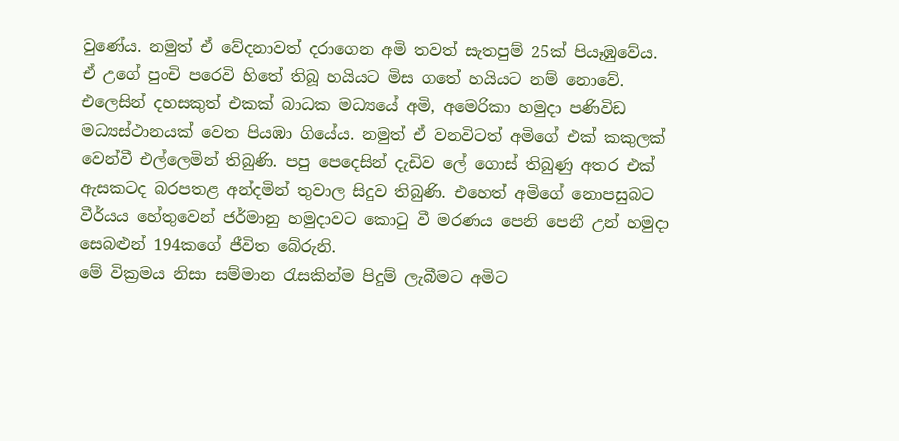වුණේය. නමුත් ඒ වේදනාවත් දරාගෙන අමි තවත් සැතපුම් 25ක් පියෑඹුවේය.
ඒ උගේ පුංචි පරෙවි හිතේ තිබූ හයියට මිස ගතේ හයියට නම් නොවේ.
එලෙසින් දහසකුත් එකක් බාධක මධ්‍යයේ අමි, අමෙරිකා හමුදා පණිවිඩ
මධ්‍යස්ථානයක් වෙත පියඹා ගියේය. නමුත් ඒ වනවිටත් අමිගේ එක් කකුලක්
වෙන්වී එල්ලෙමින් තිබුණි. පපු පෙදෙසින් දැඩිව ලේ ගොස් තිබුණු අතර එක්
ඇසකටද බරපතළ අන්දමින් තුවාල සිදුව තිබුණි. එහෙත් අමිගේ නොපසුබට
වීර්යය හේතුවෙන් ජර්මානු හමුදාවට කොටු වී මරණය පෙනි පෙනී උන් හමුදා
සෙබළුන් 194කගේ ජීවිත බේරුනි.
මේ වික්‍රමය නිසා සම්මාන රැසකින්ම පිදුම් ලැබීමට අමිට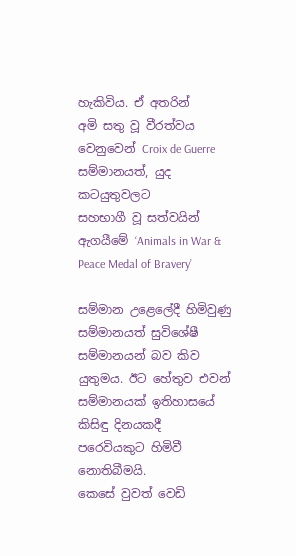හැකිවිය. ඒ අතරින්
අමි සතු වූ වීරත්වය වෙනුවෙන් Croix de Guerre සම්මානයත්, යුද කටයුතුවලට
සහභාගී වූ සත්වයින් ඇගයීමේ ‘Animals in War & Peace Medal of Bravery’

සම්මාන උළෙලේදී හිමිවුණු සම්මානයත් සුවිශේෂී සම්මානයන් බව කිව
යුතුමය. ඊට හේතුව එවන් සම්මානයක් ඉතිහාසයේ කිසිඳු දිනයකදී
පරෙවියකුට හිමිවී නොතිබීමයි.
කෙසේ වුවත් වෙඩි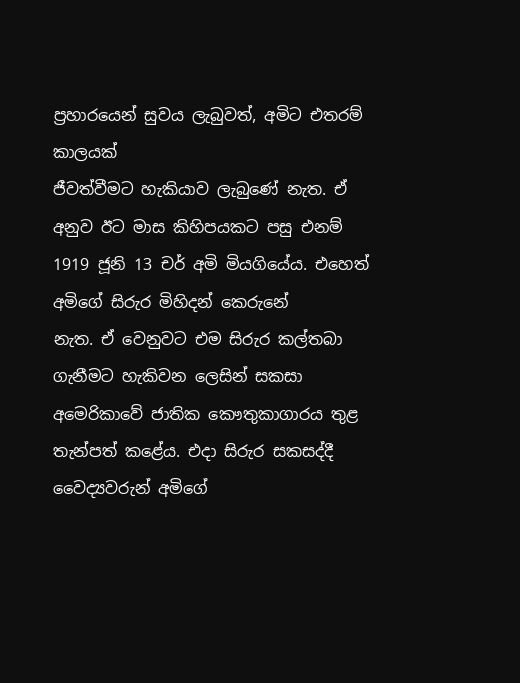ප්‍රහාරයෙන් සුවය ලැබුවත්, අමිට එතරම් කාලයක්
ජීවත්වීමට හැකියාව ලැබුණේ නැත. ඒ අනුව ඊට මාස කිහිපයකට පසු එනම්
1919 ජූනි 13 චර් අමි මියගියේය. එහෙත් අමිගේ සිරුර මිහිදන් කෙරුනේ
නැත. ඒ වෙනුවට එම සිරුර කල්තබා ගැනීමට හැකිවන ලෙසින් සකසා
අමෙරිකාවේ ජාතික කෞතුකාගාරය තුළ තැන්පත් කළේය. එදා සිරුර සකසද්දී
වෛද්‍යවරුන් අමිගේ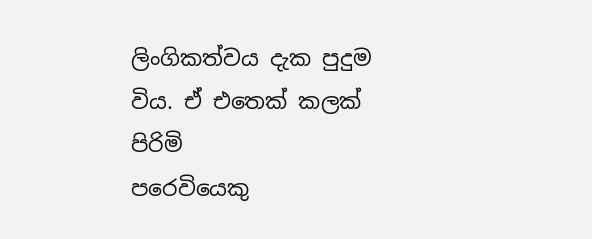ලිංගිකත්වය දැක පුදුම විය. ඒ එතෙක් කලක් පිරිමි
පරෙවියෙකු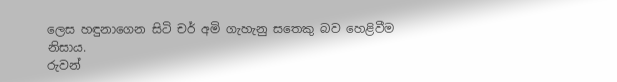ලෙස හඳුනාගෙන සිටි චර් අමි ගැහැනු සතෙකු බව හෙළිවීම
නිසාය.
රුවන්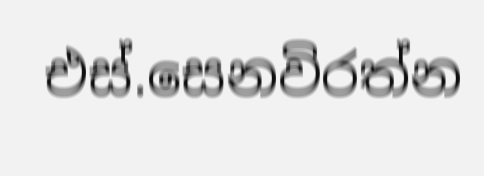එස්.සෙනවිරත්න